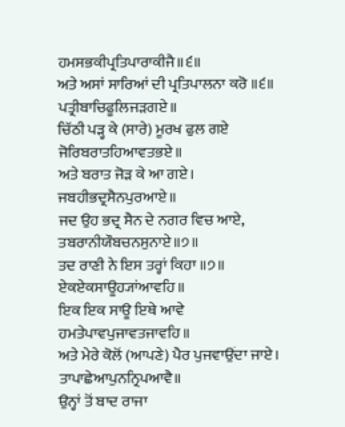ਹਮਸਭਕੀਪ੍ਰਤਿਪਾਰਾਕੀਜੈ॥੬॥
ਅਤੇ ਅਸਾਂ ਸਾਰਿਆਂ ਦੀ ਪ੍ਰਤਿਪਾਲਨਾ ਕਰੋ ॥੬॥
ਪਤ੍ਰੀਬਾਚਿਫੂਲਿਜੜਗਏ॥
ਚਿੱਠੀ ਪੜ੍ਹ ਕੇ (ਸਾਰੇ) ਮੂਰਖ ਫੁਲ ਗਏ
ਜੋਰਿਬਰਾਤਹਿਆਵਤਭਏ॥
ਅਤੇ ਬਰਾਤ ਜੋੜ ਕੇ ਆ ਗਏ।
ਜਬਹੀਭਦ੍ਰਸੈਨਪੁਰਆਏ॥
ਜਦ ਉਹ ਭਦ੍ਰ ਸੈਨ ਦੇ ਨਗਰ ਵਿਚ ਆਏ,
ਤਬਰਾਨੀਯੌਬਚਨਸੁਨਾਏ॥੭॥
ਤਦ ਰਾਣੀ ਨੇ ਇਸ ਤਰ੍ਹਾਂ ਕਿਹਾ ॥੭॥
ਏਕਏਕਸਾਊਹ੍ਯਾਂਆਵਹਿ॥
ਇਕ ਇਕ ਸਾਊ ਇਥੇ ਆਵੇ
ਹਮਤੇਪਾਵਪੁਜਾਵਤਜਾਵਹਿ॥
ਅਤੇ ਮੇਰੇ ਕੋਲੋਂ (ਆਪਣੇ) ਪੈਰ ਪੁਜਵਾਉਂਦਾ ਜਾਏ।
ਤਾਪਾਛੇਆਪੁਨਨ੍ਰਿਪਆਵੈ॥
ਉਨ੍ਹਾਂ ਤੋਂ ਬਾਦ ਰਾਜਾ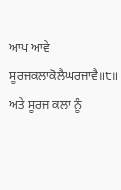ਆਪ ਆਵੇ
ਸੂਰਜਕਲਾਕੋਲੈਘਰਜਾਵੈ॥੮॥
ਅਤੇ ਸੂਰਜ ਕਲਾ ਨੂੰ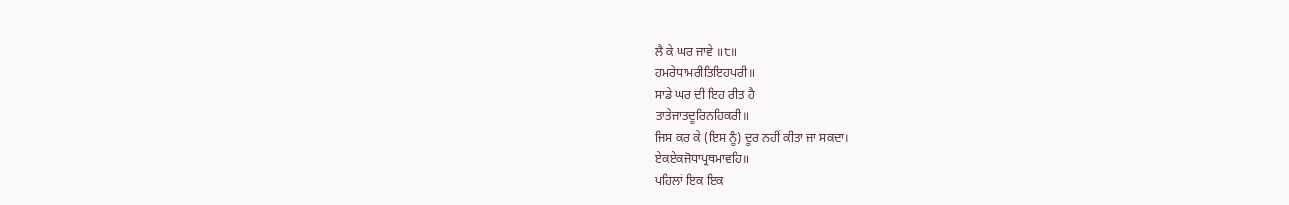ਲੈ ਕੇ ਘਰ ਜਾਵੇ ॥੮॥
ਹਮਰੇਧਾਮਰੀਤਿਇਹਪਰੀ॥
ਸਾਡੇ ਘਰ ਦੀ ਇਹ ਰੀਤ ਹੈ
ਤਾਤੇਜਾਤਦੂਰਿਨਹਿਕਰੀ॥
ਜਿਸ ਕਰ ਕੇ (ਇਸ ਨੂੰ) ਦੂਰ ਨਹੀਂ ਕੀਤਾ ਜਾ ਸਕਦਾ।
ਏਕਏਕਜੋਧਾਪ੍ਰਥਮਾਵਹਿ॥
ਪਹਿਲਾਂ ਇਕ ਇਕ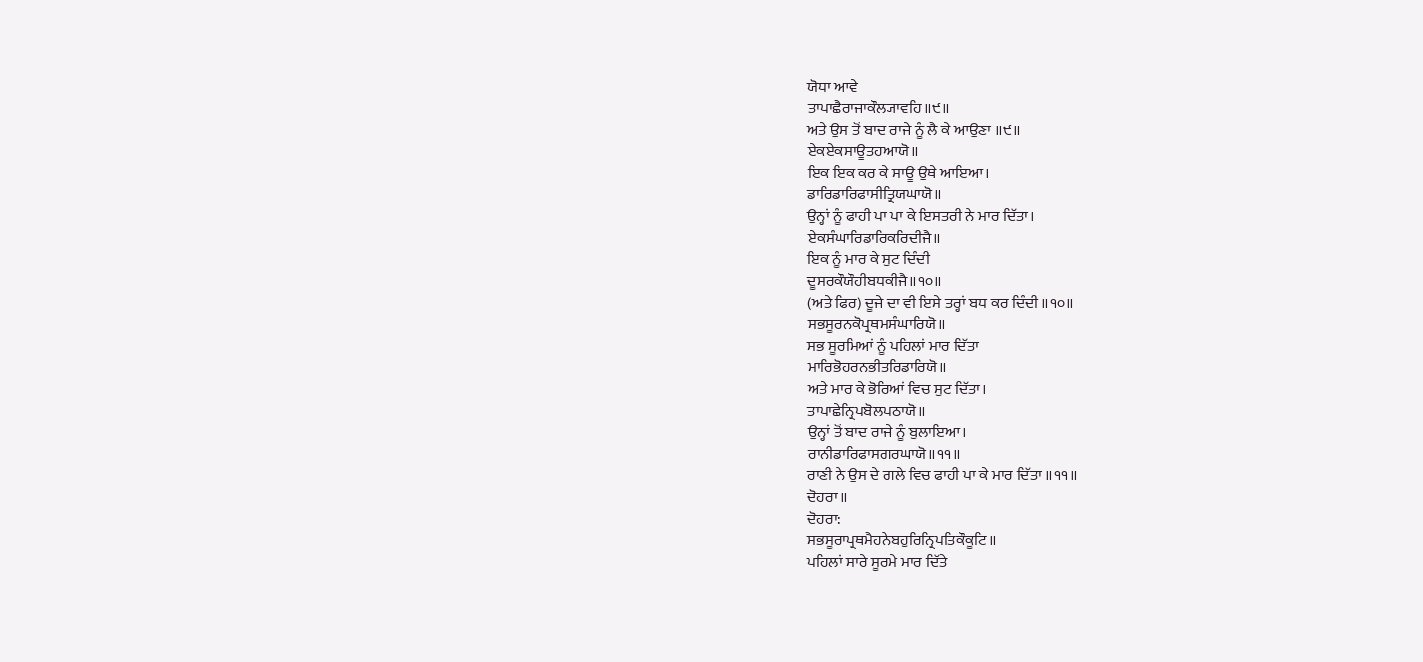ਯੋਧਾ ਆਵੇ
ਤਾਪਾਛੈਰਾਜਾਕੌਲ੍ਯਾਵਹਿ॥੯॥
ਅਤੇ ਉਸ ਤੋਂ ਬਾਦ ਰਾਜੇ ਨੂੰ ਲੈ ਕੇ ਆਉਣਾ ॥੯॥
ਏਕਏਕਸਾਊਤਹਆਯੋ॥
ਇਕ ਇਕ ਕਰ ਕੇ ਸਾਊ ਉਥੇ ਆਇਆ।
ਡਾਰਿਡਾਰਿਫਾਸੀਤ੍ਰਿਯਘਾਯੋ॥
ਉਨ੍ਹਾਂ ਨੂੰ ਫਾਹੀ ਪਾ ਪਾ ਕੇ ਇਸਤਰੀ ਨੇ ਮਾਰ ਦਿੱਤਾ।
ਏਕਸੰਘਾਰਿਡਾਰਿਕਰਿਦੀਜੈ॥
ਇਕ ਨੂੰ ਮਾਰ ਕੇ ਸੁਟ ਦਿੰਦੀ
ਦੂਸਰਕੌਯੌਹੀਬਧਕੀਜੈ॥੧੦॥
(ਅਤੇ ਫਿਰ) ਦੂਜੇ ਦਾ ਵੀ ਇਸੇ ਤਰ੍ਹਾਂ ਬਧ ਕਰ ਦਿੰਦੀ ॥੧੦॥
ਸਭਸੂਰਨਕੋਪ੍ਰਥਮਸੰਘਾਰਿਯੋ॥
ਸਭ ਸੂਰਮਿਆਂ ਨੂੰ ਪਹਿਲਾਂ ਮਾਰ ਦਿੱਤਾ
ਮਾਰਿਭੋਹਰਨਭੀਤਰਿਡਾਰਿਯੋ॥
ਅਤੇ ਮਾਰ ਕੇ ਭੋਰਿਆਂ ਵਿਚ ਸੁਟ ਦਿੱਤਾ।
ਤਾਪਾਛੇਨ੍ਰਿਪਬੋਲਪਠਾਯੋ॥
ਉਨ੍ਹਾਂ ਤੋਂ ਬਾਦ ਰਾਜੇ ਨੂੰ ਬੁਲਾਇਆ।
ਰਾਨੀਡਾਰਿਫਾਸਗਰਘਾਯੋ॥੧੧॥
ਰਾਣੀ ਨੇ ਉਸ ਦੇ ਗਲੇ ਵਿਚ ਫਾਹੀ ਪਾ ਕੇ ਮਾਰ ਦਿੱਤਾ ॥੧੧॥
ਦੋਹਰਾ॥
ਦੋਹਰਾ:
ਸਭਸੂਰਾਪ੍ਰਥਮੈਹਨੇਬਹੁਰਿਨ੍ਰਿਪਤਿਕੌਕੂਟਿ॥
ਪਹਿਲਾਂ ਸਾਰੇ ਸੂਰਮੇ ਮਾਰ ਦਿੱਤੇ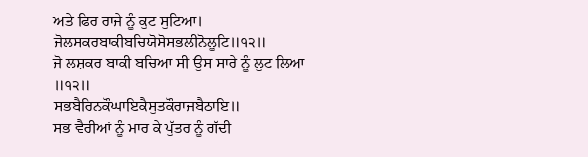ਅਤੇ ਫਿਰ ਰਾਜੇ ਨੂੰ ਕੁਟ ਸੁਟਿਆ।
ਜੋਲਸਕਰਬਾਕੀਬਚਿਯੋਸੋਸਭਲੀਨੋਲੂਟਿ॥੧੨॥
ਜੋ ਲਸ਼ਕਰ ਬਾਕੀ ਬਚਿਆ ਸੀ ਉਸ ਸਾਰੇ ਨੂੰ ਲੁਟ ਲਿਆ ॥੧੨॥
ਸਭਬੈਰਿਨਕੌਘਾਇਕੈਸੁਤਕੌਰਾਜਬੈਠਾਇ॥
ਸਭ ਵੈਰੀਆਂ ਨੂੰ ਮਾਰ ਕੇ ਪੁੱਤਰ ਨੂੰ ਗੱਦੀ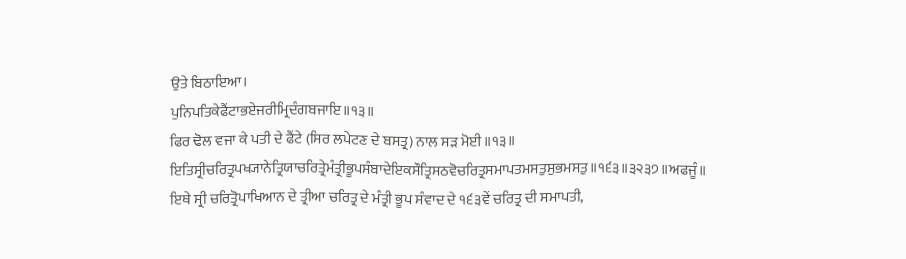ਉਤੇ ਬਿਠਾਇਆ।
ਪੁਨਿਪਤਿਕੇਫੈਂਟਾਭਏਜਰੀਮ੍ਰਿਦੰਗਬਜਾਇ॥੧੩॥
ਫਿਰ ਢੋਲ ਵਜਾ ਕੇ ਪਤੀ ਦੇ ਫੈਂਟੇ (ਸਿਰ ਲਪੇਟਣ ਦੇ ਬਸਤ੍ਰ) ਨਾਲ ਸੜ ਮੋਈ ॥੧੩॥
ਇਤਿਸ੍ਰੀਚਰਿਤ੍ਰਪਖ੍ਯਾਨੇਤ੍ਰਿਯਾਚਰਿਤ੍ਰੇਮੰਤ੍ਰੀਭੂਪਸੰਬਾਦੇਇਕਸੌਤ੍ਰਿਸਠਵੋਚਰਿਤ੍ਰਸਮਾਪਤਮਸਤੁਸੁਭਮਸਤੁ॥੧੬੩॥੩੨੩੭॥ਅਫਜੂੰ॥
ਇਥੇ ਸ੍ਰੀ ਚਰਿਤ੍ਰੋਪਾਖਿਆਨ ਦੇ ਤ੍ਰੀਆ ਚਰਿਤ੍ਰ ਦੇ ਮੰਤ੍ਰੀ ਭੂਪ ਸੰਵਾਦ ਦੇ ੧੬੩ਵੇਂ ਚਰਿਤ੍ਰ ਦੀ ਸਮਾਪਤੀ,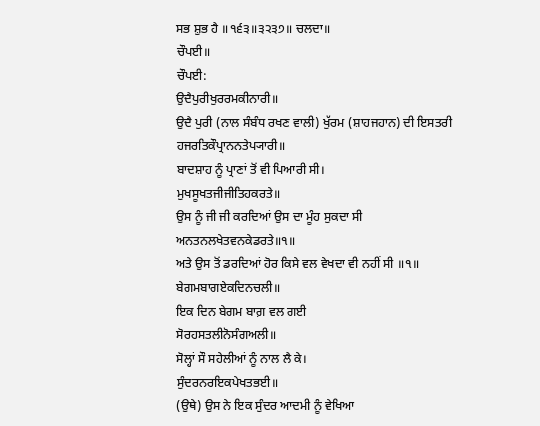ਸਭ ਸ਼ੁਭ ਹੈ ॥੧੬੩॥੩੨੩੭॥ ਚਲਦਾ॥
ਚੌਪਈ॥
ਚੌਪਈ:
ਉਦੈਪੁਰੀਖੁਰਰਮਕੀਨਾਰੀ॥
ਉਦੈ ਪੁਰੀ (ਨਾਲ ਸੰਬੰਧ ਰਖਣ ਵਾਲੀ) ਖੁੱਰਮ (ਸ਼ਾਹਜਹਾਨ) ਦੀ ਇਸਤਰੀ
ਹਜਰਤਿਕੌਪ੍ਰਾਨਨਤੇਪ੍ਯਾਰੀ॥
ਬਾਦਸ਼ਾਹ ਨੂੰ ਪ੍ਰਾਣਾਂ ਤੋਂ ਵੀ ਪਿਆਰੀ ਸੀ।
ਮੁਖਸੂਖਤਜੀਜੀਤਿਹਕਰਤੇ॥
ਉਸ ਨੂੰ ਜੀ ਜੀ ਕਰਦਿਆਂ ਉਸ ਦਾ ਮੂੰਹ ਸੁਕਦਾ ਸੀ
ਅਨਤਨਲਖੇਤਵਨਕੇਡਰਤੇ॥੧॥
ਅਤੇ ਉਸ ਤੋਂ ਡਰਦਿਆਂ ਹੋਰ ਕਿਸੇ ਵਲ ਵੇਖਦਾ ਵੀ ਨਹੀਂ ਸੀ ॥੧॥
ਬੇਗਮਬਾਗਏਕਦਿਨਚਲੀ॥
ਇਕ ਦਿਨ ਬੇਗਮ ਬਾਗ਼ ਵਲ ਗਈ
ਸੋਰਹਸਤਲੀਨੋਸੰਗਅਲੀ॥
ਸੋਲ੍ਹਾਂ ਸੌ ਸਹੇਲੀਆਂ ਨੂੰ ਨਾਲ ਲੈ ਕੇ।
ਸੁੰਦਰਨਰਇਕਪੇਖਤਭਈ॥
(ਉਥੇ) ਉਸ ਨੇ ਇਕ ਸੁੰਦਰ ਆਦਮੀ ਨੂੰ ਵੇਖਿਆ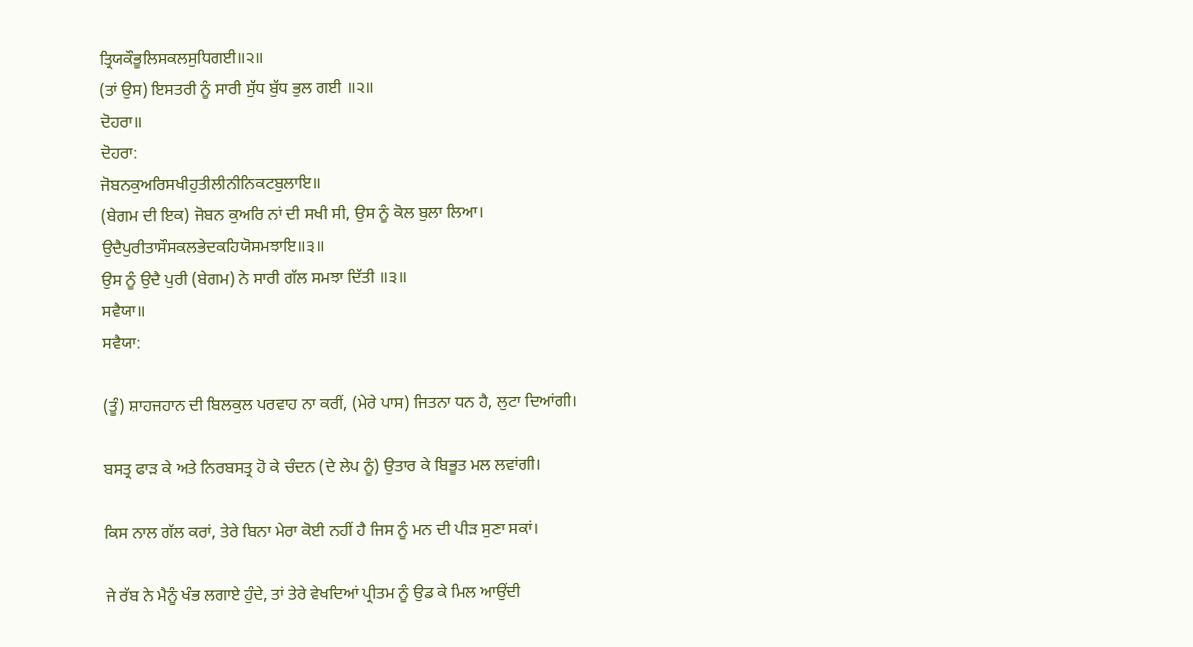ਤ੍ਰਿਯਕੌਭੂਲਿਸਕਲਸੁਧਿਗਈ॥੨॥
(ਤਾਂ ਉਸ) ਇਸਤਰੀ ਨੂੰ ਸਾਰੀ ਸੁੱਧ ਬੁੱਧ ਭੁਲ ਗਈ ॥੨॥
ਦੋਹਰਾ॥
ਦੋਹਰਾ:
ਜੋਬਨਕੁਅਰਿਸਖੀਹੁਤੀਲੀਨੀਨਿਕਟਬੁਲਾਇ॥
(ਬੇਗਮ ਦੀ ਇਕ) ਜੋਬਨ ਕੁਅਰਿ ਨਾਂ ਦੀ ਸਖੀ ਸੀ, ਉਸ ਨੂੰ ਕੋਲ ਬੁਲਾ ਲਿਆ।
ਉਦੈਪੁਰੀਤਾਸੌਸਕਲਭੇਦਕਹਿਯੋਸਮਝਾਇ॥੩॥
ਉਸ ਨੂੰ ਉਦੈ ਪੁਰੀ (ਬੇਗਮ) ਨੇ ਸਾਰੀ ਗੱਲ ਸਮਝਾ ਦਿੱਤੀ ॥੩॥
ਸਵੈਯਾ॥
ਸਵੈਯਾ:

(ਤੂੰ) ਸ਼ਾਹਜਹਾਨ ਦੀ ਬਿਲਕੁਲ ਪਰਵਾਹ ਨਾ ਕਰੀਂ, (ਮੇਰੇ ਪਾਸ) ਜਿਤਨਾ ਧਨ ਹੈ, ਲੁਟਾ ਦਿਆਂਗੀ।

ਬਸਤ੍ਰ ਫਾੜ ਕੇ ਅਤੇ ਨਿਰਬਸਤ੍ਰ ਹੋ ਕੇ ਚੰਦਨ (ਦੇ ਲੇਪ ਨੂੰ) ਉਤਾਰ ਕੇ ਬਿਭੂਤ ਮਲ ਲਵਾਂਗੀ।

ਕਿਸ ਨਾਲ ਗੱਲ ਕਰਾਂ, ਤੇਰੇ ਬਿਨਾ ਮੇਰਾ ਕੋਈ ਨਹੀਂ ਹੈ ਜਿਸ ਨੂੰ ਮਨ ਦੀ ਪੀੜ ਸੁਣਾ ਸਕਾਂ।

ਜੇ ਰੱਬ ਨੇ ਮੈਨੂੰ ਖੰਭ ਲਗਾਏ ਹੁੰਦੇ, ਤਾਂ ਤੇਰੇ ਵੇਖਦਿਆਂ ਪ੍ਰੀਤਮ ਨੂੰ ਉਡ ਕੇ ਮਿਲ ਆਉਂਦੀ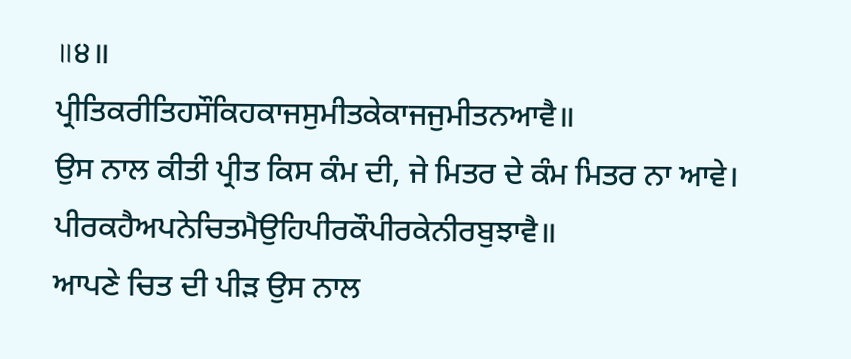॥੪॥
ਪ੍ਰੀਤਿਕਰੀਤਿਹਸੌਕਿਹਕਾਜਸੁਮੀਤਕੇਕਾਜਜੁਮੀਤਨਆਵੈ॥
ਉਸ ਨਾਲ ਕੀਤੀ ਪ੍ਰੀਤ ਕਿਸ ਕੰਮ ਦੀ, ਜੇ ਮਿਤਰ ਦੇ ਕੰਮ ਮਿਤਰ ਨਾ ਆਵੇ।
ਪੀਰਕਹੈਅਪਨੇਚਿਤਮੈਉਹਿਪੀਰਕੌਪੀਰਕੇਨੀਰਬੁਝਾਵੈ॥
ਆਪਣੇ ਚਿਤ ਦੀ ਪੀੜ ਉਸ ਨਾਲ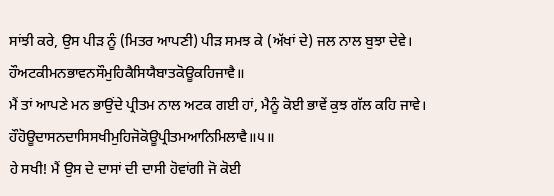ਸਾਂਝੀ ਕਰੇ, ਉਸ ਪੀੜ ਨੂੰ (ਮਿਤਰ ਆਪਣੀ) ਪੀੜ ਸਮਝ ਕੇ (ਅੱਖਾਂ ਦੇ) ਜਲ ਨਾਲ ਬੁਝਾ ਦੇਵੇ।
ਹੌਅਟਕੀਮਨਭਾਵਨਸੌਮੁਹਿਕੈਸਿਯੈਬਾਤਕੋਊਕਹਿਜਾਵੈ॥
ਮੈਂ ਤਾਂ ਆਪਣੇ ਮਨ ਭਾਉਂਦੇ ਪ੍ਰੀਤਮ ਨਾਲ ਅਟਕ ਗਈ ਹਾਂ, ਮੈਨੂੰ ਕੋਈ ਭਾਵੇਂ ਕੁਝ ਗੱਲ ਕਹਿ ਜਾਵੇ।
ਹੌਹੋਊਦਾਸਨਦਾਸਿਸਖੀਮੁਹਿਜੋਕੋਊਪ੍ਰੀਤਮਆਨਿਮਿਲਾਵੈ॥੫॥
ਹੇ ਸਖੀ! ਮੈਂ ਉਸ ਦੇ ਦਾਸਾਂ ਦੀ ਦਾਸੀ ਹੋਵਾਂਗੀ ਜੋ ਕੋਈ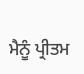ਮੈਨੂੰ ਪ੍ਰੀਤਮ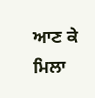ਆਣ ਕੇ ਮਿਲਾ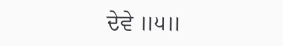ਦੇਵੇ ॥੫॥